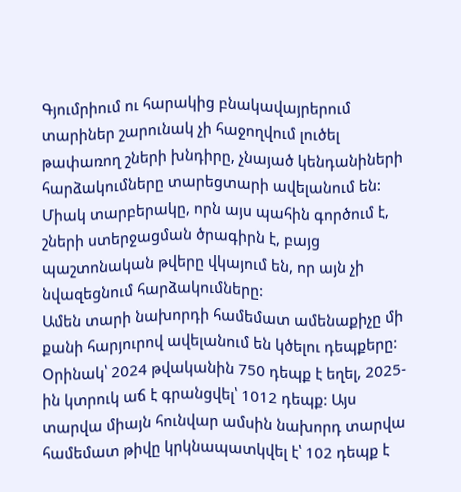Գյումրիում ու հարակից բնակավայրերում տարիներ շարունակ չի հաջողվում լուծել թափառող շների խնդիրը, չնայած կենդանիների հարձակումները տարեցտարի ավելանում են:
Միակ տարբերակը, որն այս պահին գործում է, շների ստերջացման ծրագիրն է, բայց պաշտոնական թվերը վկայում են, որ այն չի նվազեցնում հարձակումները:
Ամեն տարի նախորդի համեմատ ամենաքիչը մի քանի հարյուրով ավելանում են կծելու դեպքերը: Օրինակ՝ 2024 թվականին 750 դեպք է եղել, 2025-ին կտրուկ աճ է գրանցվել՝ 1012 դեպք: Այս տարվա միայն հունվար ամսին նախորդ տարվա համեմատ թիվը կրկնապատկվել է՝ 102 դեպք է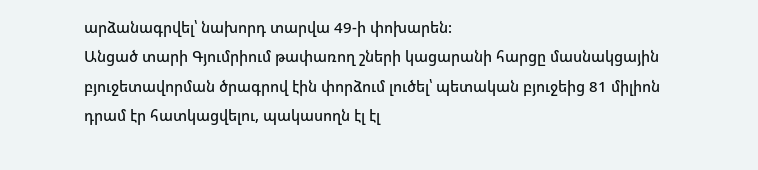արձանագրվել՝ նախորդ տարվա 49-ի փոխարեն:
Անցած տարի Գյումրիում թափառող շների կացարանի հարցը մասնակցային բյուջետավորման ծրագրով էին փորձում լուծել՝ պետական բյուջեից 81 միլիոն դրամ էր հատկացվելու, պակասողն էլ էլ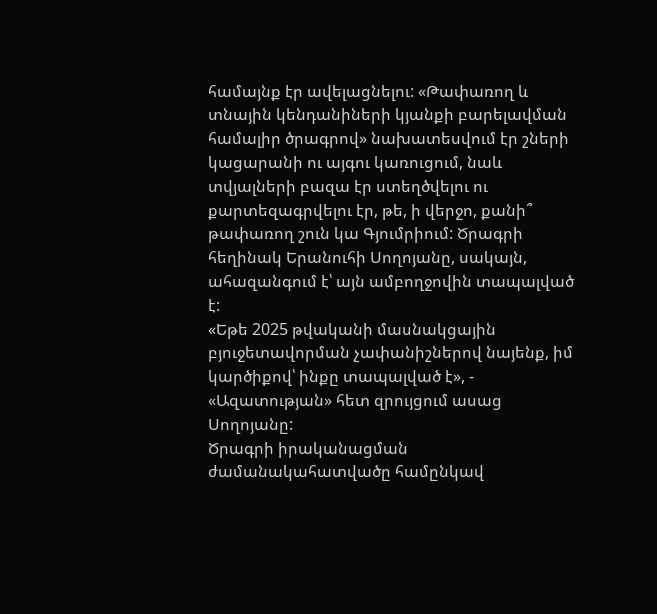համայնք էր ավելացնելու: «Թափառող և տնային կենդանիների կյանքի բարելավման համալիր ծրագրով» նախատեսվում էր շների կացարանի ու այգու կառուցում, նաև տվյալների բազա էր ստեղծվելու ու քարտեզագրվելու էր, թե, ի վերջո, քանի՞ թափառող շուն կա Գյումրիում: Ծրագրի հեղինակ Երանուհի Սողոյանը, սակայն, ահազանգում է՝ այն ամբողջովին տապալված է:
«Եթե 2025 թվականի մասնակցային բյուջետավորման չափանիշներով նայենք, իմ կարծիքով՝ ինքը տապալված է», - «Ազատության» հետ զրույցում ասաց Սողոյանը:
Ծրագրի իրականացման ժամանակահատվածը համընկավ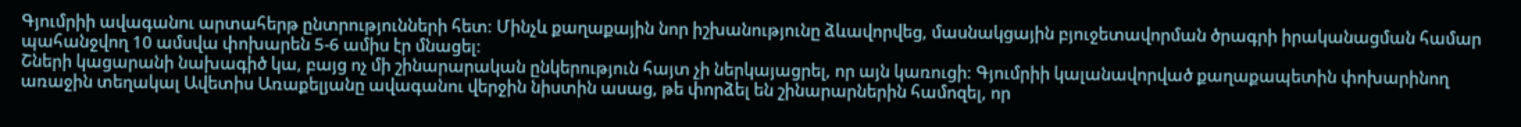Գյումրիի ավագանու արտահերթ ընտրությունների հետ: Մինչև քաղաքային նոր իշխանությունը ձևավորվեց, մասնակցային բյուջետավորման ծրագրի իրականացման համար պահանջվող 10 ամսվա փոխարեն 5-6 ամիս էր մնացել:
Շների կացարանի նախագիծ կա, բայց ոչ մի շինարարական ընկերություն հայտ չի ներկայացրել, որ այն կառուցի: Գյումրիի կալանավորված քաղաքապետին փոխարինող առաջին տեղակալ Ավետիս Առաքելյանը ավագանու վերջին նիստին ասաց, թե փորձել են շինարարներին համոզել, որ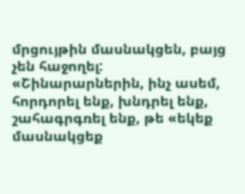մրցույթին մասնակցեն, բայց չեն հաջողել:
«Շինարարներին, ինչ ասեմ, հորդորել ենք, խնդրել ենք, շահագրգռել ենք, թե «եկեք մասնակցեք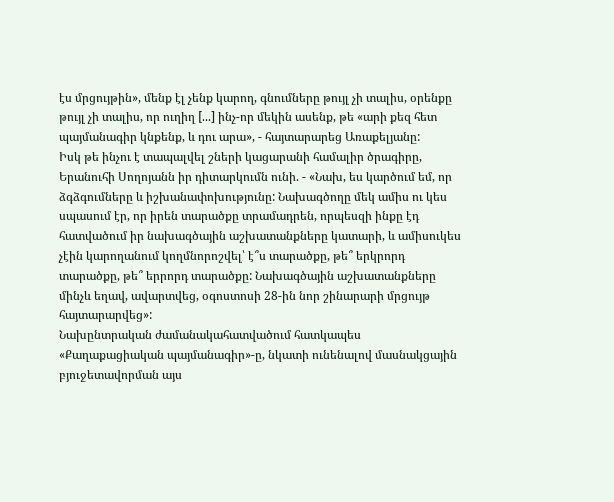էս մրցույթին», մենք էլ չենք կարող, գնումները թույլ չի տալիս, օրենքը թույլ չի տալիս, որ ուղիղ [...] ինչ-որ մեկին ասենք, թե «արի քեզ հետ պայմանագիր կնքենք, և դու արա», - հայտարարեց Առաքելյանը:
Իսկ թե ինչու է տապալվել շների կացարանի համալիր ծրագիրը, Երանուհի Սողոյանն իր դիտարկումն ունի. - «Նախ, ես կարծում եմ, որ ձգձգումները և իշխանափոխությունը: Նախագծողը մեկ ամիս ու կես սպասում էր, որ իրեն տարածքը տրամադրեն, որպեսզի ինքը էդ հատվածում իր նախագծային աշխատանքները կատարի, և ամիսուկես չէին կարողանում կողմնորոշվել՝ է՞ս տարածքը, թե՞ երկրորդ տարածքը, թե՞ երրորդ տարածքը: Նախագծային աշխատանքները մինչև եղավ, ավարտվեց, օգոստոսի 28-ին նոր շինարարի մրցույթ հայտարարվեց»:
Նախընտրական ժամանակահատվածում հատկապես «Քաղաքացիական պայմանագիր»-ը, նկատի ունենալով մասնակցային բյուջետավորման այս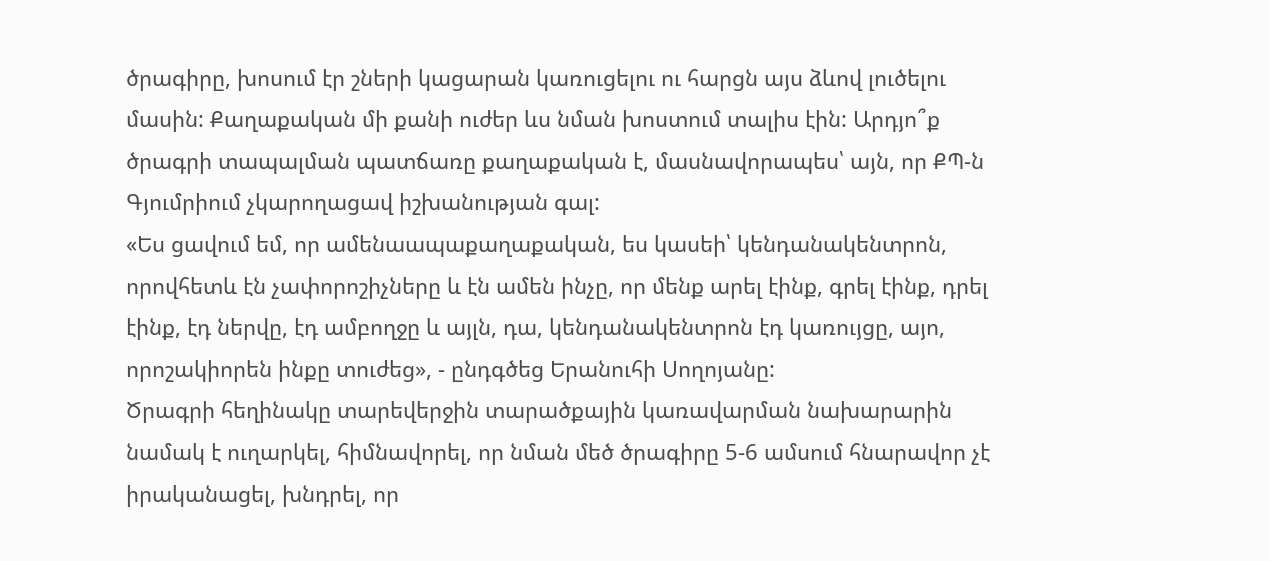ծրագիրը, խոսում էր շների կացարան կառուցելու ու հարցն այս ձևով լուծելու մասին: Քաղաքական մի քանի ուժեր ևս նման խոստում տալիս էին: Արդյո՞ք ծրագրի տապալման պատճառը քաղաքական է, մասնավորապես՝ այն, որ ՔՊ-ն Գյումրիում չկարողացավ իշխանության գալ:
«Ես ցավում եմ, որ ամենաապաքաղաքական, ես կասեի՝ կենդանակենտրոն, որովհետև էն չափորոշիչները և էն ամեն ինչը, որ մենք արել էինք, գրել էինք, դրել էինք, էդ ներվը, էդ ամբողջը և այլն, դա, կենդանակենտրոն էդ կառույցը, այո, որոշակիորեն ինքը տուժեց», - ընդգծեց Երանուհի Սողոյանը:
Ծրագրի հեղինակը տարեվերջին տարածքային կառավարման նախարարին նամակ է ուղարկել, հիմնավորել, որ նման մեծ ծրագիրը 5-6 ամսում հնարավոր չէ իրականացել, խնդրել, որ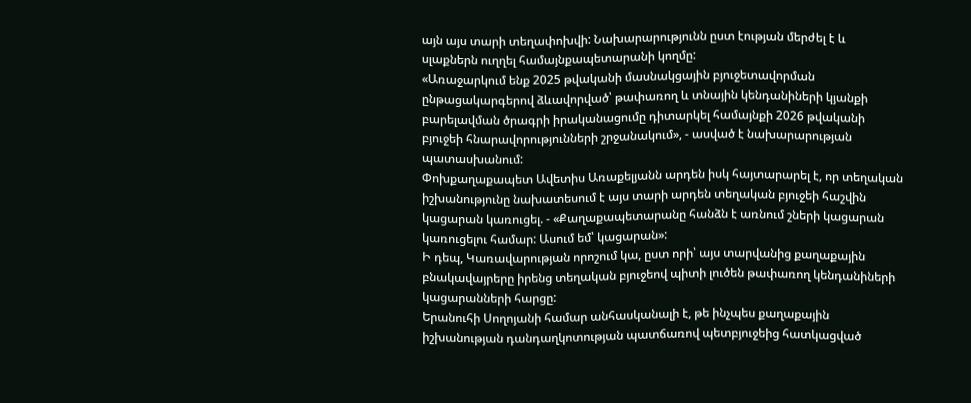այն այս տարի տեղափոխվի: Նախարարությունն ըստ էության մերժել է և սլաքներն ուղղել համայնքապետարանի կողմը:
«Առաջարկում ենք 2025 թվականի մասնակցային բյուջետավորման ընթացակարգերով ձևավորված՝ թափառող և տնային կենդանիների կյանքի բարելավման ծրագրի իրականացումը դիտարկել համայնքի 2026 թվականի բյուջեի հնարավորությունների շրջանակում», - ասված է նախարարության պատասխանում:
Փոխքաղաքապետ Ավետիս Առաքելյանն արդեն իսկ հայտարարել է, որ տեղական իշխանությունը նախատեսում է այս տարի արդեն տեղական բյուջեի հաշվին կացարան կառուցել. - «Քաղաքապետարանը հանձն է առնում շների կացարան կառուցելու համար: Ասում եմ՝ կացարան»:
Ի դեպ, Կառավարության որոշում կա, ըստ որի՝ այս տարվանից քաղաքային բնակավայրերը իրենց տեղական բյուջեով պիտի լուծեն թափառող կենդանիների կացարանների հարցը:
Երանուհի Սողոյանի համար անհասկանալի է, թե ինչպես քաղաքային իշխանության դանդաղկոտության պատճառով պետբյուջեից հատկացված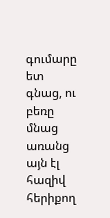գումարը ետ գնաց, ու բեռը մնաց առանց այն էլ հազիվ հերիքող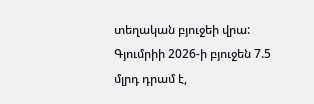տեղական բյուջեի վրա:
Գյումրիի 2026-ի բյուջեն 7.5 մլրդ դրամ է,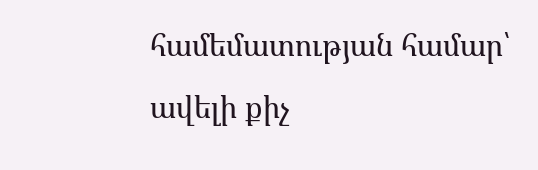համեմատության համար՝ ավելի քիչ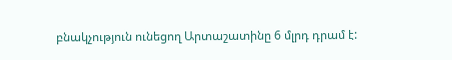բնակչություն ունեցող Արտաշատինը 6 մլրդ դրամ է: